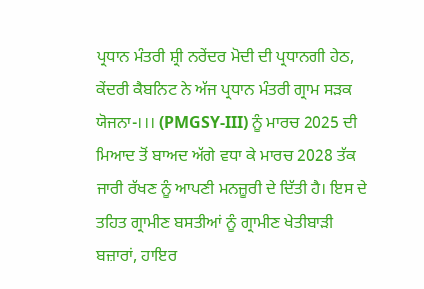ਪ੍ਰਧਾਨ ਮੰਤਰੀ ਸ਼੍ਰੀ ਨਰੇਂਦਰ ਮੋਦੀ ਦੀ ਪ੍ਰਧਾਨਗੀ ਹੇਠ, ਕੇਂਦਰੀ ਕੈਬਨਿਟ ਨੇ ਅੱਜ ਪ੍ਰਧਾਨ ਮੰਤਰੀ ਗ੍ਰਾਮ ਸੜਕ ਯੋਜਨਾ-।।। (PMGSY-III) ਨੂੰ ਮਾਰਚ 2025 ਦੀ ਮਿਆਦ ਤੋਂ ਬਾਅਦ ਅੱਗੇ ਵਧਾ ਕੇ ਮਾਰਚ 2028 ਤੱਕ ਜਾਰੀ ਰੱਖਣ ਨੂੰ ਆਪਣੀ ਮਨਜ਼ੂਰੀ ਦੇ ਦਿੱਤੀ ਹੈ। ਇਸ ਦੇ ਤਹਿਤ ਗ੍ਰਾਮੀਣ ਬਸਤੀਆਂ ਨੂੰ ਗ੍ਰਾਮੀਣ ਖੇਤੀਬਾੜੀ ਬਜ਼ਾਰਾਂ, ਹਾਇਰ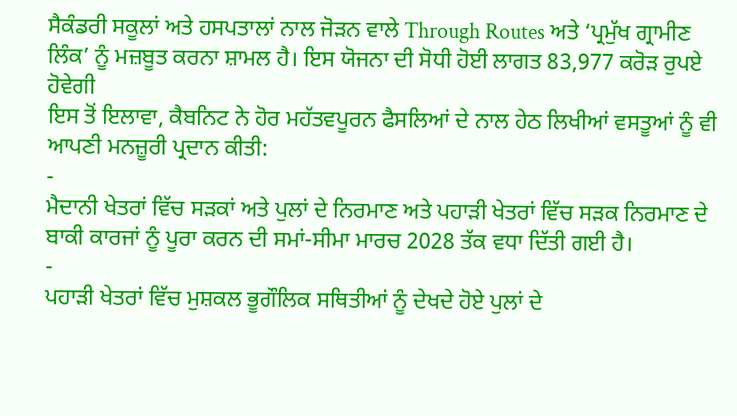ਸੈਕੰਡਰੀ ਸਕੂਲਾਂ ਅਤੇ ਹਸਪਤਾਲਾਂ ਨਾਲ ਜੋੜਨ ਵਾਲੇ Through Routes ਅਤੇ ‘ਪ੍ਰਮੁੱਖ ਗ੍ਰਾਮੀਣ ਲਿੰਕ’ ਨੂੰ ਮਜ਼ਬੂਤ ਕਰਨਾ ਸ਼ਾਮਲ ਹੈ। ਇਸ ਯੋਜਨਾ ਦੀ ਸੋਧੀ ਹੋਈ ਲਾਗਤ 83,977 ਕਰੋੜ ਰੁਪਏ ਹੋਵੇਗੀ
ਇਸ ਤੋਂ ਇਲਾਵਾ, ਕੈਬਨਿਟ ਨੇ ਹੋਰ ਮਹੱਤਵਪੂਰਨ ਫੈਸਲਿਆਂ ਦੇ ਨਾਲ ਹੇਠ ਲਿਖੀਆਂ ਵਸਤੂਆਂ ਨੂੰ ਵੀ ਆਪਣੀ ਮਨਜ਼ੂਰੀ ਪ੍ਰਦਾਨ ਕੀਤੀ:
-
ਮੈਦਾਨੀ ਖੇਤਰਾਂ ਵਿੱਚ ਸੜਕਾਂ ਅਤੇ ਪੁਲਾਂ ਦੇ ਨਿਰਮਾਣ ਅਤੇ ਪਹਾੜੀ ਖੇਤਰਾਂ ਵਿੱਚ ਸੜਕ ਨਿਰਮਾਣ ਦੇ ਬਾਕੀ ਕਾਰਜਾਂ ਨੂੰ ਪੂਰਾ ਕਰਨ ਦੀ ਸਮਾਂ-ਸੀਮਾ ਮਾਰਚ 2028 ਤੱਕ ਵਧਾ ਦਿੱਤੀ ਗਈ ਹੈ।
-
ਪਹਾੜੀ ਖੇਤਰਾਂ ਵਿੱਚ ਮੁਸ਼ਕਲ ਭੂਗੌਲਿਕ ਸਥਿਤੀਆਂ ਨੂੰ ਦੇਖਦੇ ਹੋਏ ਪੁਲਾਂ ਦੇ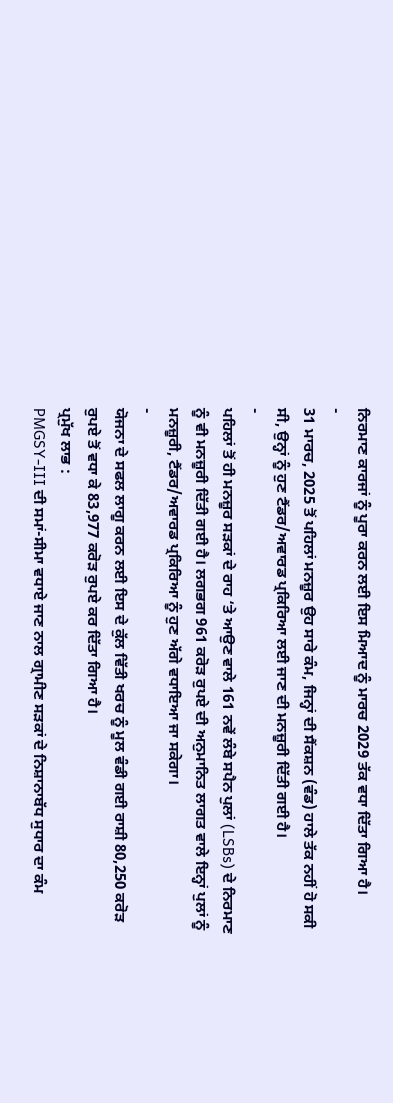ਨਿਰਮਾਣ ਕਾਰਜਾਂ ਨੂੰ ਪੂਰਾ ਕਰਨ ਲਈ ਇਸ ਮਿਆਦ ਨੂੰ ਮਾਰਚ 2029 ਤੱਕ ਵਧਾ ਦਿੱਤਾ ਗਿਆ ਹੈ।
-
31 ਮਾਰਚ, 2025 ਤੋਂ ਪਹਿਲਾਂ ਮਨਜ਼ੂਰ ਉਹ ਸਾਰੇ ਕੰਮ, ਜਿਨ੍ਹਾਂ ਦੀ ਸੈਂਕਸ਼ਨ (ਵੰਡ) ਹਾਲੇ ਤੱਕ ਨਹੀਂ ਹੋ ਸਕੀ ਸੀ, ਉਨ੍ਹਾਂ ਨੂੰ ਹੁਣ ਟੈਂਡਰ/ਅਵਾਰਡ ਪ੍ਰਕਿਰਿਆ ਲਈ ਜਾਣ ਦੀ ਮਨਜ਼ੂਰੀ ਦਿੱਤੀ ਗਈ ਹੈ।
-
ਪਹਿਲਾਂ ਤੋਂ ਹੀ ਮਨਜ਼ੂਰ ਸੜਕਾਂ ਦੇ ਰਾਹ ‘ਤੇ ਆਉਣ ਵਾਲੇ 161 ਨਵੇਂ ਲੰਬੇ ਸਪੈਨ ਪੁਲਾਂ (LSBs) ਦੇ ਨਿਰਮਾਣ ਨੂੰ ਵੀ ਮਨਜ਼ੂਰੀ ਦਿੱਤੀ ਗਈ ਹੈ। ਲਗਭਗ 961 ਕਰੋੜ ਰੁਪਏ ਦੀ ਅਨੁਮਾਨਿਤ ਲਾਗਤ ਵਾਲੇ ਇਨ੍ਹਾਂ ਪੁਲਾਂ ਨੂੰ ਮਨਜ਼ੂਰੀ, ਟੈਂਡਰ/ਅਵਾਰਡ ਪ੍ਰਕਿਰਿਆ ਨੂੰ ਹੁਣ ਅੱਗੇ ਵਧਾਇਆ ਜਾ ਸਕੇਗਾ।
-
ਯੋਜਨਾ ਦੇ ਸਫਲ ਲਾਗੂ ਕਰਨ ਲਈ ਇਸ ਦੇ ਕੁੱਲ ਵਿੱਤੀ ਖਰਚ ਨੂੰ ਮੂਲ ਵੰਡੀ ਗਈ ਰਾਸ਼ੀ 80,250 ਕਰੋੜ ਰੁਪਏ ਤੋਂ ਵਧਾ ਕੇ 83,977 ਕਰੋੜ ਰੁਪਏ ਕਰ ਦਿੱਤਾ ਗਿਆ ਹੈ।
ਪ੍ਰਮੁੱਖ ਲਾਭ :
PMGSY-III ਦੀ ਸਮਾਂ-ਸੀਮਾ ਵਧਾਏ ਜਾਣ ਨਾਲ ਗ੍ਰਾਮੀਣ ਸੜਕਾਂ ਦੇ ਨਿਸ਼ਾਨਾਬੱਧ ਸੁਧਾਰ ਦਾ ਕੰਮ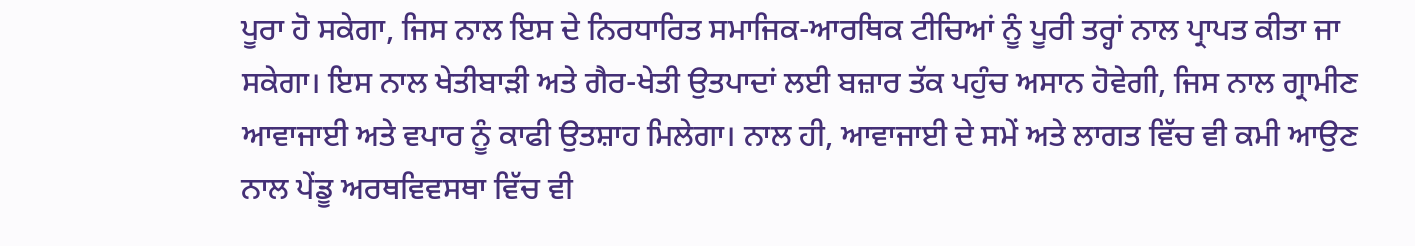ਪੂਰਾ ਹੋ ਸਕੇਗਾ, ਜਿਸ ਨਾਲ ਇਸ ਦੇ ਨਿਰਧਾਰਿਤ ਸਮਾਜਿਕ-ਆਰਥਿਕ ਟੀਚਿਆਂ ਨੂੰ ਪੂਰੀ ਤਰ੍ਹਾਂ ਨਾਲ ਪ੍ਰਾਪਤ ਕੀਤਾ ਜਾ ਸਕੇਗਾ। ਇਸ ਨਾਲ ਖੇਤੀਬਾੜੀ ਅਤੇ ਗੈਰ-ਖੇਤੀ ਉਤਪਾਦਾਂ ਲਈ ਬਜ਼ਾਰ ਤੱਕ ਪਹੁੰਚ ਅਸਾਨ ਹੋਵੇਗੀ, ਜਿਸ ਨਾਲ ਗ੍ਰਾਮੀਣ ਆਵਾਜਾਈ ਅਤੇ ਵਪਾਰ ਨੂੰ ਕਾਫੀ ਉਤਸ਼ਾਹ ਮਿਲੇਗਾ। ਨਾਲ ਹੀ, ਆਵਾਜਾਈ ਦੇ ਸਮੇਂ ਅਤੇ ਲਾਗਤ ਵਿੱਚ ਵੀ ਕਮੀ ਆਉਣ ਨਾਲ ਪੇਂਡੂ ਅਰਥਵਿਵਸਥਾ ਵਿੱਚ ਵੀ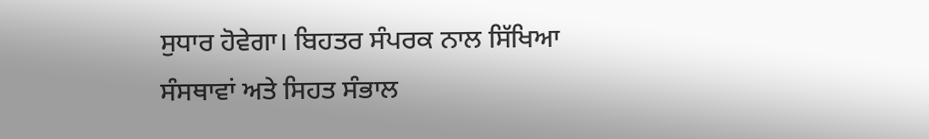ਸੁਧਾਰ ਹੋਵੇਗਾ। ਬਿਹਤਰ ਸੰਪਰਕ ਨਾਲ ਸਿੱਖਿਆ ਸੰਸਥਾਵਾਂ ਅਤੇ ਸਿਹਤ ਸੰਭਾਲ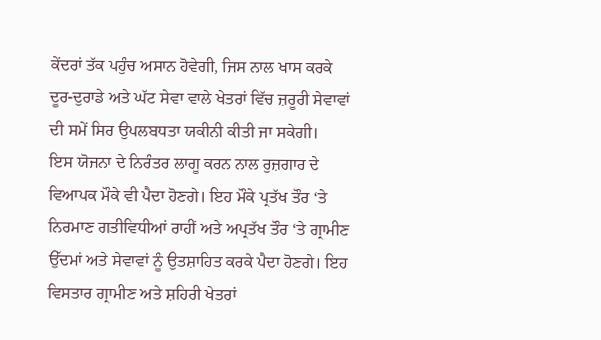ਕੇਂਦਰਾਂ ਤੱਕ ਪਹੁੰਚ ਅਸਾਨ ਹੋਵੇਗੀ, ਜਿਸ ਨਾਲ ਖਾਸ ਕਰਕੇ ਦੂਰ-ਦੁਰਾਡੇ ਅਤੇ ਘੱਟ ਸੇਵਾ ਵਾਲੇ ਖੇਤਰਾਂ ਵਿੱਚ ਜ਼ਰੂਰੀ ਸੇਵਾਵਾਂ ਦੀ ਸਮੇਂ ਸਿਰ ਉਪਲਬਧਤਾ ਯਕੀਨੀ ਕੀਤੀ ਜਾ ਸਕੇਗੀ।
ਇਸ ਯੋਜਨਾ ਦੇ ਨਿਰੰਤਰ ਲਾਗੂ ਕਰਨ ਨਾਲ ਰੁਜ਼ਗਾਰ ਦੇ ਵਿਆਪਕ ਮੌਕੇ ਵੀ ਪੈਦਾ ਹੋਣਗੇ। ਇਹ ਮੌਕੇ ਪ੍ਰਤੱਖ ਤੌਰ ‘ਤੇ ਨਿਰਮਾਣ ਗਤੀਵਿਧੀਆਂ ਰਾਹੀਂ ਅਤੇ ਅਪ੍ਰਤੱਖ ਤੌਰ ‘ਤੇ ਗ੍ਰਾਮੀਣ ਉੱਦਮਾਂ ਅਤੇ ਸੇਵਾਵਾਂ ਨੂੰ ਉਤਸ਼ਾਹਿਤ ਕਰਕੇ ਪੈਦਾ ਹੋਣਗੇ। ਇਹ ਵਿਸਤਾਰ ਗ੍ਰਾਮੀਣ ਅਤੇ ਸ਼ਹਿਰੀ ਖੇਤਰਾਂ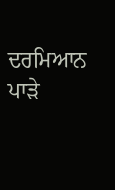ਦਰਮਿਆਨ ਪਾੜੇ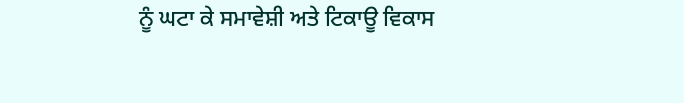ਨੂੰ ਘਟਾ ਕੇ ਸਮਾਵੇਸ਼ੀ ਅਤੇ ਟਿਕਾਊ ਵਿਕਾਸ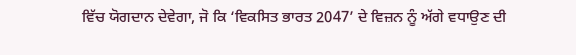ਵਿੱਚ ਯੋਗਦਾਨ ਦੇਵੇਗਾ, ਜੋ ਕਿ ‘ਵਿਕਸਿਤ ਭਾਰਤ 2047’ ਦੇ ਵਿਜ਼ਨ ਨੂੰ ਅੱਗੇ ਵਧਾਉਣ ਦੀ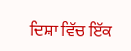ਦਿਸ਼ਾ ਵਿੱਚ ਇੱਕ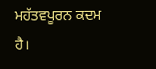ਮਹੱਤਵਪੂਰਨ ਕਦਮ ਹੈ।